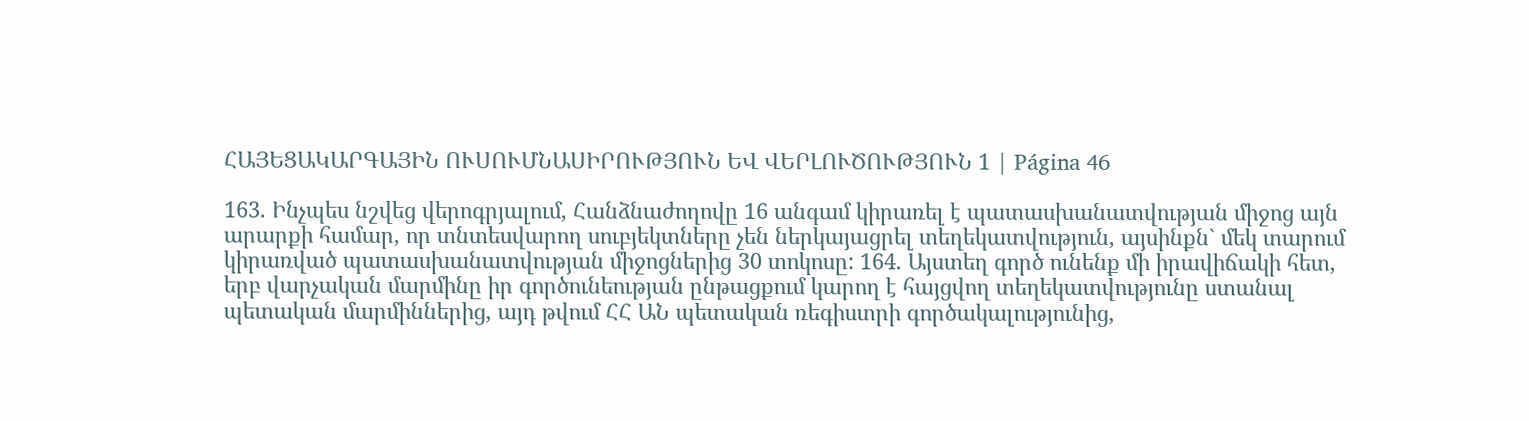ՀԱՅԵՑԱԿԱՐԳԱՅԻՆ ՈՒՍՈՒՄՆԱՍԻՐՈՒԹՅՈՒՆ ԵՎ ՎԵՐԼՈՒԾՈՒԹՅՈՒՆ 1 | Página 46

163. Ինչպես նշվեց վերոգրյալում, Հանձնաժողովը 16 անգամ կիրառել է պատասխանատվության միջոց այն արարքի համար, որ տնտեսվարող սուբյեկտները չեն ներկայացրել տեղեկատվություն, այսինքն` մեկ տարում կիրառված պատասխանատվության միջոցներից 30 տոկոսը: 164. Այստեղ գործ ունենք մի իրավիճակի հետ, երբ վարչական մարմինը իր գործունեության ընթացքում կարող է հայցվող տեղեկատվությունը ստանալ պետական մարմիններից, այդ թվում ՀՀ ԱՆ պետական ռեգիստրի գործակալությունից,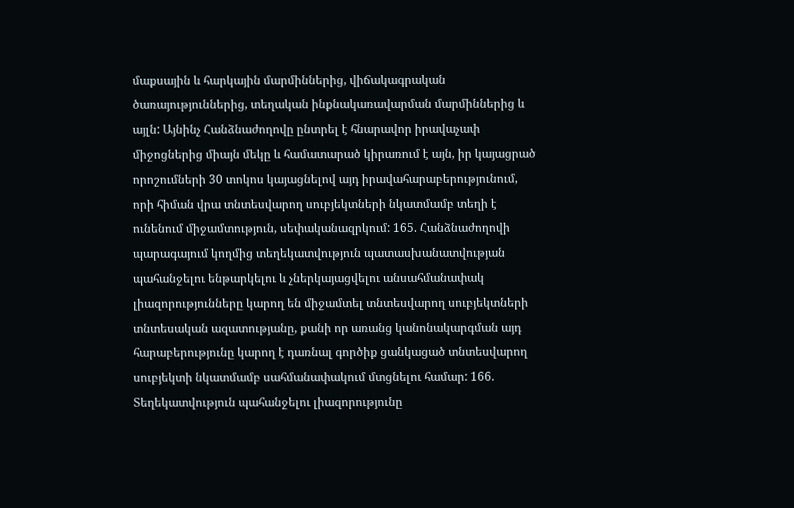մաքսային և հարկային մարմիններից, վիճակագրական ծառայություններից, տեղական ինքնակառավարման մարմիններից և այլն: Այնինչ Հանձնաժողովը ընտրել է հնարավոր իրավաչափ միջոցներից միայն մեկը և համատարած կիրառում է այն, իր կայացրած որոշումների 30 տոկոս կայացնելով այդ իրավահարաբերությունում, որի հիման վրա տնտեսվարող սուբյեկտների նկատմամբ տեղի է ունենում միջամտություն, սեփականազրկում: 165. Հանձնաժողովի պարագայում կողմից տեղեկատվություն պատասխանատվության պահանջելու ենթարկելու և չներկայացվելու անսահմանափակ լիազորությունները կարող են միջամտել տնտեսվարող սուբյեկտների տնտեսական ազատությանը, քանի որ առանց կանոնակարգման այդ հարաբերությունը կարող է դառնալ գործիք ցանկացած տնտեսվարող սուբյեկտի նկատմամբ սահմանափակում մտցնելու համար: 166. Տեղեկատվություն պահանջելու լիազորությունը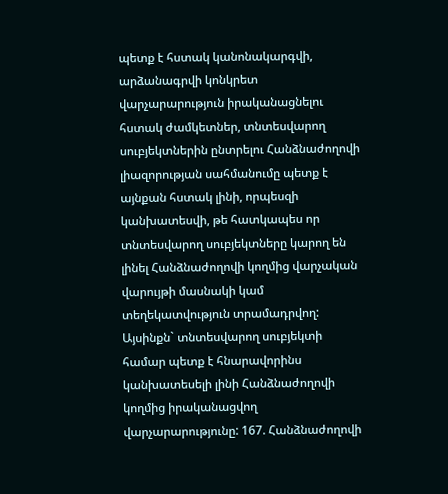պետք է հստակ կանոնակարգվի, արձանագրվի կոնկրետ վարչարարություն իրականացնելու հստակ ժամկետներ, տնտեսվարող սուբյեկտներին ընտրելու Հանձնաժողովի լիազորության սահմանումը պետք է այնքան հստակ լինի, որպեսզի կանխատեսվի, թե հատկապես որ տնտեսվարող սուբյեկտները կարող են լինել Հանձնաժողովի կողմից վարչական վարույթի մասնակի կամ տեղեկատվություն տրամադրվող: Այսինքն` տնտեսվարող սուբյեկտի համար պետք է հնարավորինս կանխատեսելի լինի Հանձնաժողովի կողմից իրականացվող վարչարարությունը: 167. Հանձնաժողովի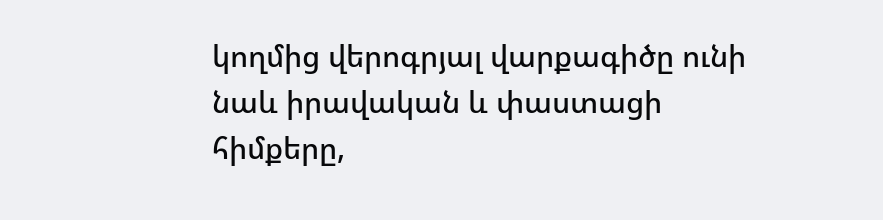կողմից վերոգրյալ վարքագիծը ունի նաև իրավական և փաստացի հիմքերը,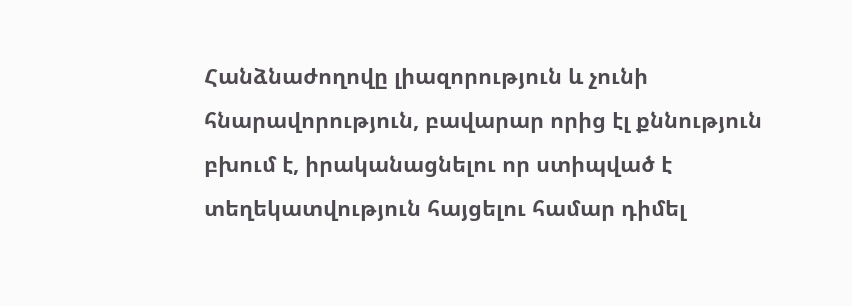Հանձնաժողովը լիազորություն և չունի հնարավորություն, բավարար որից էլ քննություն բխում է, իրականացնելու որ ստիպված է տեղեկատվություն հայցելու համար դիմել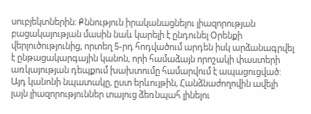սուբյեկտներին: Քննություն իրականացնելու լիազորության բացակայության մասին նաև կարելի է ընդունել Օրենքի վերլուծությունից, որտեղ 5-րդ հոդվածում արդեն իսկ արձանագրվել է ընթացակարգային կանոն, որի համաձայն որոշակի փաստերի առկայության դեպքում խախտումը համարվում է ապացուցված: Այդ կանոնի նպատակը, ըստ երևույթին, Հանձնաժողովին ավելի լայն լիազորություններ տալուց ձեռնպահ լինելու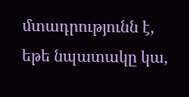մտադրությունն է, եթե նպատակը կա,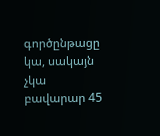գործընթացը կա, սակայն չկա բավարար 45